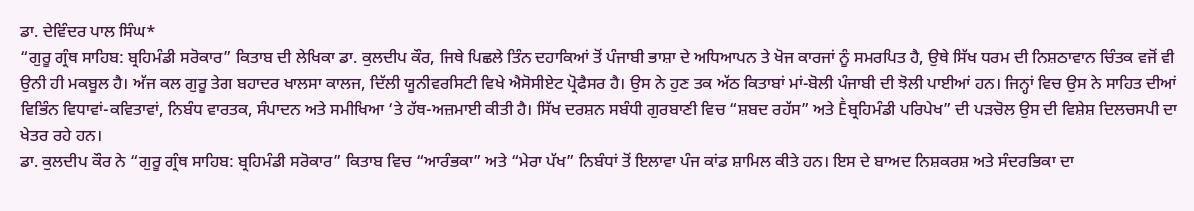ਡਾ. ਦੇਵਿੰਦਰ ਪਾਲ ਸਿੰਘ*
“ਗੁਰੂ ਗ੍ਰੰਥ ਸਾਹਿਬ: ਬ੍ਰਹਿਮੰਡੀ ਸਰੋਕਾਰ” ਕਿਤਾਬ ਦੀ ਲੇਖਿਕਾ ਡਾ. ਕੁਲਦੀਪ ਕੌਰ, ਜਿਥੇ ਪਿਛਲੇ ਤਿੰਨ ਦਹਾਕਿਆਂ ਤੋਂ ਪੰਜਾਬੀ ਭਾਸ਼ਾ ਦੇ ਅਧਿਆਪਨ ਤੇ ਖੋਜ ਕਾਰਜਾਂ ਨੂੰ ਸਮਰਪਿਤ ਹੈ, ਉਥੇ ਸਿੱਖ ਧਰਮ ਦੀ ਨਿਸ਼ਠਾਵਾਨ ਚਿੰਤਕ ਵਜੋਂ ਵੀ ਉਨੀ ਹੀ ਮਕਬੂਲ ਹੈ। ਅੱਜ ਕਲ ਗੁਰੂ ਤੇਗ ਬਹਾਦਰ ਖਾਲਸਾ ਕਾਲਜ, ਦਿੱਲੀ ਯੂਨੀਵਰਸਿਟੀ ਵਿਖੇ ਐਸੋਸੀਏਟ ਪ੍ਰੋਫੈਸਰ ਹੈ। ਉਸ ਨੇ ਹੁਣ ਤਕ ਅੱਠ ਕਿਤਾਬਾਂ ਮਾਂ-ਬੋਲੀ ਪੰਜਾਬੀ ਦੀ ਝੋਲੀ ਪਾਈਆਂ ਹਨ। ਜਿਨ੍ਹਾਂ ਵਿਚ ਉਸ ਨੇ ਸਾਹਿਤ ਦੀਆਂ ਵਿਭਿੰਨ ਵਿਧਾਵਾਂ-ਕਵਿਤਾਵਾਂ, ਨਿਬੰਧ ਵਾਰਤਕ, ਸੰਪਾਦਨ ਅਤੇ ਸਮੀਖਿਆ ‘ਤੇ ਹੱਥ-ਅਜ਼ਮਾਈ ਕੀਤੀ ਹੈ। ਸਿੱਖ ਦਰਸ਼ਨ ਸਬੰਧੀ ਗੁਰਬਾਣੀ ਵਿਚ “ਸ਼ਬਦ ਰਹੱਸ” ਅਤੇ Ḕਬ੍ਰਹਿਮੰਡੀ ਪਰਿਪੇਖ” ਦੀ ਪੜਚੋਲ ਉਸ ਦੀ ਵਿਸ਼ੇਸ਼ ਦਿਲਚਸਪੀ ਦਾ ਖੇਤਰ ਰਹੇ ਹਨ।
ਡਾ. ਕੁਲਦੀਪ ਕੌਰ ਨੇ “ਗੁਰੂ ਗ੍ਰੰਥ ਸਾਹਿਬ: ਬ੍ਰਹਿਮੰਡੀ ਸਰੋਕਾਰ” ਕਿਤਾਬ ਵਿਚ “ਆਰੰਭਕਾ” ਅਤੇ “ਮੇਰਾ ਪੱਖ” ਨਿਬੰਧਾਂ ਤੋਂ ਇਲਾਵਾ ਪੰਜ ਕਾਂਡ ਸ਼ਾਮਿਲ ਕੀਤੇ ਹਨ। ਇਸ ਦੇ ਬਾਅਦ ਨਿਸ਼ਕਰਸ਼ ਅਤੇ ਸੰਦਰਭਿਕਾ ਦਾ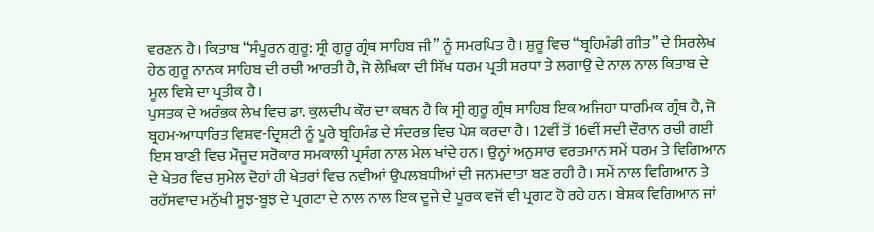ਵਰਣਨ ਹੈ। ਕਿਤਾਬ “ਸੰਪੂਰਨ ਗੁਰੂ: ਸ੍ਰੀ ਗੁਰੂ ਗ੍ਰੰਥ ਸਾਹਿਬ ਜੀ” ਨੂੰ ਸਮਰਪਿਤ ਹੈ। ਸ਼ੁਰੂ ਵਿਚ “ਬ੍ਰਹਿਮੰਡੀ ਗੀਤ” ਦੇ ਸਿਰਲੇਖ ਹੇਠ ਗੁਰੂ ਨਾਨਕ ਸਾਹਿਬ ਦੀ ਰਚੀ ਆਰਤੀ ਹੈ, ਜੋ ਲੇਖਿਕਾ ਦੀ ਸਿੱਖ ਧਰਮ ਪ੍ਰਤੀ ਸ਼ਰਧਾ ਤੇ ਲਗਾਉ ਦੇ ਨਾਲ ਨਾਲ ਕਿਤਾਬ ਦੇ ਮੂਲ ਵਿਸ਼ੇ ਦਾ ਪ੍ਰਤੀਕ ਹੈ।
ਪੁਸਤਕ ਦੇ ਅਰੰਭਕ ਲੇਖ ਵਿਚ ਡਾ. ਕੁਲਦੀਪ ਕੌਰ ਦਾ ਕਥਨ ਹੈ ਕਿ ਸ੍ਰੀ ਗੁਰੂ ਗ੍ਰੰਥ ਸਾਹਿਬ ਇਕ ਅਜਿਹਾ ਧਾਰਮਿਕ ਗ੍ਰੰਥ ਹੈ, ਜੋ ਬ੍ਰਹਮ-ਆਧਾਰਿਤ ਵਿਸ਼ਵ-ਦ੍ਰਿਸ਼ਟੀ ਨੂੰ ਪੂਰੇ ਬ੍ਰਹਿਮੰਡ ਦੇ ਸੰਦਰਭ ਵਿਚ ਪੇਸ਼ ਕਰਦਾ ਹੈ। 12ਵੀਂ ਤੋਂ 16ਵੀਂ ਸਦੀ ਦੌਰਾਨ ਰਚੀ ਗਈ ਇਸ ਬਾਣੀ ਵਿਚ ਮੌਜੂਦ ਸਰੋਕਾਰ ਸਮਕਾਲੀ ਪ੍ਰਸੰਗ ਨਾਲ ਮੇਲ ਖਾਂਦੇ ਹਨ। ਉਨ੍ਹਾਂ ਅਨੁਸਾਰ ਵਰਤਮਾਨ ਸਮੇਂ ਧਰਮ ਤੇ ਵਿਗਿਆਨ ਦੇ ਖੇਤਰ ਵਿਚ ਸੁਮੇਲ ਦੋਹਾਂ ਹੀ ਖੇਤਰਾਂ ਵਿਚ ਨਵੀਆਂ ਉਪਲਬਧੀਆਂ ਦੀ ਜਨਮਦਾਤਾ ਬਣ ਰਹੀ ਹੈ। ਸਮੇਂ ਨਾਲ ਵਿਗਿਆਨ ਤੇ ਰਹੱਸਵਾਦ ਮਨੁੱਖੀ ਸੂਝ-ਬੂਝ ਦੇ ਪ੍ਰਗਟਾ ਦੇ ਨਾਲ ਨਾਲ ਇਕ ਦੂਜੇ ਦੇ ਪੂਰਕ ਵਜੋਂ ਵੀ ਪ੍ਰਗਟ ਹੋ ਰਹੇ ਹਨ। ਬੇਸ਼ਕ ਵਿਗਿਆਨ ਜਾਂ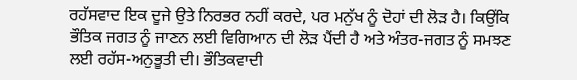ਰਹੱਸਵਾਦ ਇਕ ਦੂਜੇ ਉਤੇ ਨਿਰਭਰ ਨਹੀਂ ਕਰਦੇ, ਪਰ ਮਨੁੱਖ ਨੂੰ ਦੋਹਾਂ ਦੀ ਲੋੜ ਹੈ। ਕਿਉਂਕਿ ਭੌਤਿਕ ਜਗਤ ਨੂੰ ਜਾਣਨ ਲਈ ਵਿਗਿਆਨ ਦੀ ਲੋੜ ਪੈਂਦੀ ਹੈ ਅਤੇ ਅੰਤਰ-ਜਗਤ ਨੂੰ ਸਮਝਣ ਲਈ ਰਹੱਸ-ਅਨੁਭੂਤੀ ਦੀ। ਭੌਤਿਕਵਾਦੀ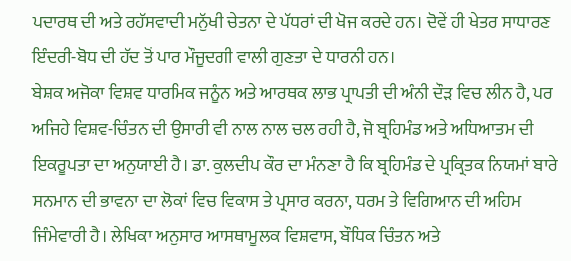ਪਦਾਰਥ ਦੀ ਅਤੇ ਰਹੱਸਵਾਦੀ ਮਨੁੱਖੀ ਚੇਤਨਾ ਦੇ ਪੱਧਰਾਂ ਦੀ ਖੋਜ ਕਰਦੇ ਹਨ। ਦੋਵੇਂ ਹੀ ਖੇਤਰ ਸਾਧਾਰਣ ਇੰਦਰੀ-ਬੋਧ ਦੀ ਹੱਦ ਤੋਂ ਪਾਰ ਮੌਜੂਦਗੀ ਵਾਲੀ ਗੁਣਤਾ ਦੇ ਧਾਰਨੀ ਹਨ।
ਬੇਸ਼ਕ ਅਜੋਕਾ ਵਿਸ਼ਵ ਧਾਰਮਿਕ ਜਨੂੰਨ ਅਤੇ ਆਰਥਕ ਲਾਭ ਪ੍ਰਾਪਤੀ ਦੀ ਅੰਨੀ ਦੌੜ ਵਿਚ ਲੀਨ ਹੈ, ਪਰ ਅਜਿਹੇ ਵਿਸ਼ਵ-ਚਿੰਤਨ ਦੀ ਉਸਾਰੀ ਵੀ ਨਾਲ ਨਾਲ ਚਲ ਰਹੀ ਹੈ, ਜੋ ਬ੍ਰਹਿਮੰਡ ਅਤੇ ਅਧਿਆਤਮ ਦੀ ਇਕਰੂਪਤਾ ਦਾ ਅਨੁਯਾਈ ਹੈ। ਡਾ. ਕੁਲਦੀਪ ਕੌਰ ਦਾ ਮੰਨਣਾ ਹੈ ਕਿ ਬ੍ਰਹਿਮੰਡ ਦੇ ਪ੍ਰਕ੍ਰਿਤਕ ਨਿਯਮਾਂ ਬਾਰੇ ਸਨਮਾਨ ਦੀ ਭਾਵਨਾ ਦਾ ਲੋਕਾਂ ਵਿਚ ਵਿਕਾਸ ਤੇ ਪ੍ਰਸਾਰ ਕਰਨਾ, ਧਰਮ ਤੇ ਵਿਗਿਆਨ ਦੀ ਅਹਿਮ ਜਿੰਮੇਵਾਰੀ ਹੈ। ਲੇਖਿਕਾ ਅਨੁਸਾਰ ਆਸਥਾਮੂਲਕ ਵਿਸ਼ਵਾਸ, ਬੌਧਿਕ ਚਿੰਤਨ ਅਤੇ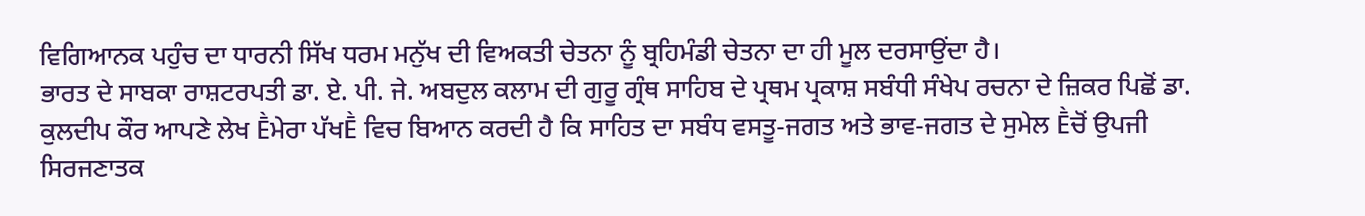ਵਿਗਿਆਨਕ ਪਹੁੰਚ ਦਾ ਧਾਰਨੀ ਸਿੱਖ ਧਰਮ ਮਨੁੱਖ ਦੀ ਵਿਅਕਤੀ ਚੇਤਨਾ ਨੂੰ ਬ੍ਰਹਿਮੰਡੀ ਚੇਤਨਾ ਦਾ ਹੀ ਮੂਲ ਦਰਸਾਉਂਦਾ ਹੈ।
ਭਾਰਤ ਦੇ ਸਾਬਕਾ ਰਾਸ਼ਟਰਪਤੀ ਡਾ. ਏ. ਪੀ. ਜੇ. ਅਬਦੁਲ ਕਲਾਮ ਦੀ ਗੁਰੂ ਗ੍ਰੰਥ ਸਾਹਿਬ ਦੇ ਪ੍ਰਥਮ ਪ੍ਰਕਾਸ਼ ਸਬੰਧੀ ਸੰਖੇਪ ਰਚਨਾ ਦੇ ਜ਼ਿਕਰ ਪਿਛੋਂ ਡਾ. ਕੁਲਦੀਪ ਕੌਰ ਆਪਣੇ ਲੇਖ Ḕਮੇਰਾ ਪੱਖḔ ਵਿਚ ਬਿਆਨ ਕਰਦੀ ਹੈ ਕਿ ਸਾਹਿਤ ਦਾ ਸਬੰਧ ਵਸਤੂ-ਜਗਤ ਅਤੇ ਭਾਵ-ਜਗਤ ਦੇ ਸੁਮੇਲ Ḕਚੋਂ ਉਪਜੀ ਸਿਰਜਣਾਤਕ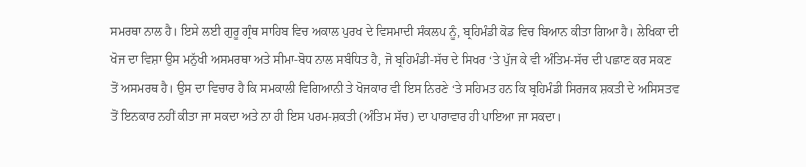ਸਮਰਥਾ ਨਾਲ ਹੈ। ਇਸੇ ਲਈ ਗੁਰੂ ਗ੍ਰੰਥ ਸਾਹਿਬ ਵਿਚ ਅਕਾਲ ਪੁਰਖ ਦੇ ਵਿਸਮਾਦੀ ਸੰਕਲਪ ਨੂੰ, ਬ੍ਰਹਿਮੰਡੀ ਕੋਡ ਵਿਚ ਬਿਆਨ ਕੀਤਾ ਗਿਆ ਹੈ। ਲੇਖਿਕਾ ਦੀ ਖੋਜ ਦਾ ਵਿਸ਼ਾ ਉਸ ਮਨੁੱਖੀ ਅਸਮਰਥਾ ਅਤੇ ਸੀਮਾ-ਬੋਧ ਨਾਲ ਸਬੰਧਿਤ ਹੈ, ਜੋ ਬ੍ਰਹਿਮੰਡੀ-ਸੱਚ ਦੇ ਸਿਖਰ ‘ਤੇ ਪੁੱਜ ਕੇ ਵੀ ਅੰਤਿਮ-ਸੱਚ ਦੀ ਪਛਾਣ ਕਰ ਸਕਣ ਤੋਂ ਅਸਮਰਥ ਹੈ। ਉਸ ਦਾ ਵਿਚਾਰ ਹੈ ਕਿ ਸਮਕਾਲੀ ਵਿਗਿਆਨੀ ਤੇ ਖੋਜਕਾਰ ਵੀ ਇਸ ਨਿਰਣੇ ‘ਤੇ ਸਹਿਮਤ ਹਨ ਕਿ ਬ੍ਰਹਿਮੰਡੀ ਸਿਰਜਕ ਸ਼ਕਤੀ ਦੇ ਅਸਿਸਤਵ ਤੋਂ ਇਨਕਾਰ ਨਹੀਂ ਕੀਤਾ ਜਾ ਸਕਦਾ ਅਤੇ ਨਾ ਹੀ ਇਸ ਪਰਮ-ਸ਼ਕਤੀ (ਅੰਤਿਮ ਸੱਚ) ਦਾ ਪਾਰਾਵਾਰ ਹੀ ਪਾਇਆ ਜਾ ਸਕਦਾ।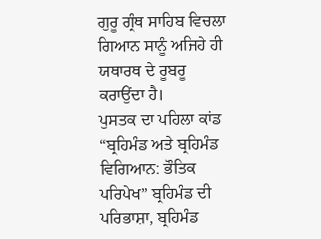ਗੁਰੂ ਗ੍ਰੰਥ ਸਾਹਿਬ ਵਿਚਲਾ ਗਿਆਨ ਸਾਨੂੰ ਅਜਿਹੇ ਹੀ ਯਥਾਰਥ ਦੇ ਰੂਬਰੂ ਕਰਾਉਂਦਾ ਹੈ।
ਪੁਸਤਕ ਦਾ ਪਹਿਲਾ ਕਾਂਡ “ਬ੍ਰਹਿਮੰਡ ਅਤੇ ਬ੍ਰਹਿਮੰਡ ਵਿਗਿਆਨ: ਭੌਤਿਕ ਪਰਿਪੇਖ” ਬ੍ਰਹਿਮੰਡ ਦੀ ਪਰਿਭਾਸ਼ਾ, ਬ੍ਰਹਿਮੰਡ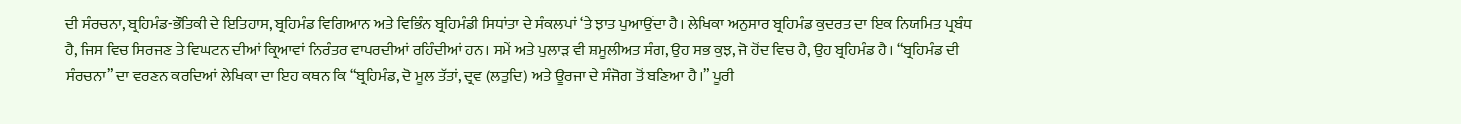ਦੀ ਸੰਰਚਨਾ, ਬ੍ਰਹਿਮੰਡ-ਭੌਤਿਕੀ ਦੇ ਇਤਿਹਾਸ, ਬ੍ਰਹਿਮੰਡ ਵਿਗਿਆਨ ਅਤੇ ਵਿਭਿੰਨ ਬ੍ਰਹਿਮੰਡੀ ਸਿਧਾਂਤਾ ਦੇ ਸੰਕਲਪਾਂ ‘ਤੇ ਝਾਤ ਪੁਆਉਂਦਾ ਹੈ। ਲੇਖਿਕਾ ਅਨੁਸਾਰ ਬ੍ਰਹਿਮੰਡ ਕੁਦਰਤ ਦਾ ਇਕ ਨਿਯਮਿਤ ਪ੍ਰਬੰਧ ਹੈ, ਜਿਸ ਵਿਚ ਸਿਰਜਣ ਤੇ ਵਿਘਟਨ ਦੀਆਂ ਕ੍ਰਿਆਵਾਂ ਨਿਰੰਤਰ ਵਾਪਰਦੀਆਂ ਰਹਿੰਦੀਆਂ ਹਨ। ਸਮੇਂ ਅਤੇ ਪੁਲਾੜ ਵੀ ਸ਼ਮੂਲੀਅਤ ਸੰਗ, ਉਹ ਸਭ ਕੁਝ, ਜੋ ਹੋਂਦ ਵਿਚ ਹੈ, ਉਹ ਬ੍ਰਹਿਮੰਡ ਹੈ। “ਬ੍ਰਹਿਮੰਡ ਦੀ ਸੰਰਚਨਾ” ਦਾ ਵਰਣਨ ਕਰਦਿਆਂ ਲੇਖਿਕਾ ਦਾ ਇਹ ਕਥਨ ਕਿ “ਬ੍ਰਹਿਮੰਡ, ਦੋ ਮੂਲ ਤੱਤਾਂ, ਦ੍ਰਵ (ਲਤੁਦਿ) ਅਤੇ ਊਰਜਾ ਦੇ ਸੰਜੋਗ ਤੋਂ ਬਣਿਆ ਹੈ।” ਪੂਰੀ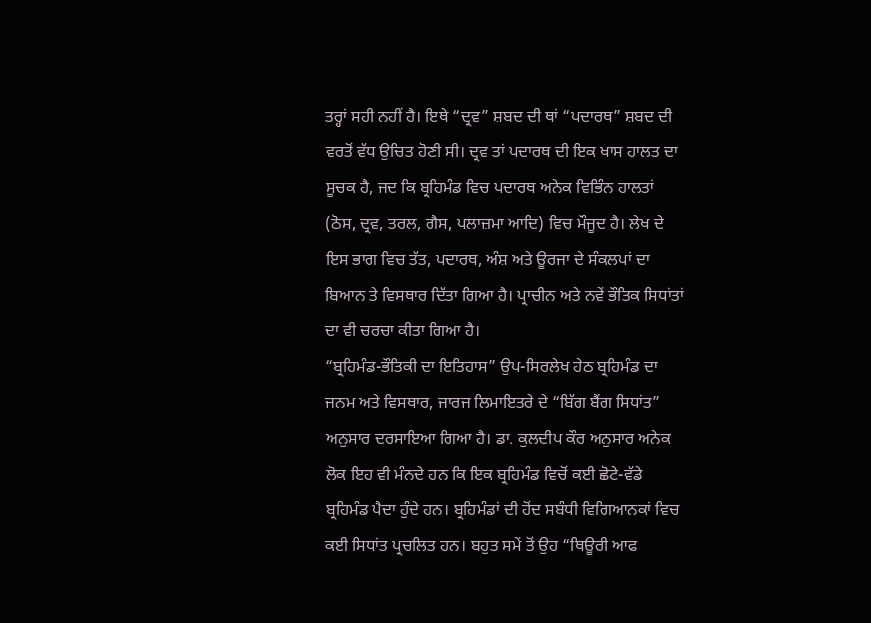ਤਰ੍ਹਾਂ ਸਹੀ ਨਹੀਂ ਹੈ। ਇਥੇ “ਦ੍ਰਵ” ਸ਼ਬਦ ਦੀ ਥਾਂ “ਪਦਾਰਥ” ਸ਼ਬਦ ਦੀ ਵਰਤੋਂ ਵੱਧ ਉਚਿਤ ਹੋਣੀ ਸੀ। ਦ੍ਰਵ ਤਾਂ ਪਦਾਰਥ ਦੀ ਇਕ ਖਾਸ ਹਾਲਤ ਦਾ ਸੂਚਕ ਹੈ, ਜਦ ਕਿ ਬ੍ਰਹਿਮੰਡ ਵਿਚ ਪਦਾਰਥ ਅਨੇਕ ਵਿਭਿੰਨ ਹਾਲਤਾਂ (ਠੋਸ, ਦ੍ਰਵ, ਤਰਲ, ਗੈਸ, ਪਲਾਜ਼ਮਾ ਆਦਿ) ਵਿਚ ਮੌਜੂਦ ਹੈ। ਲੇਖ ਦੇ ਇਸ ਭਾਗ ਵਿਚ ਤੱਤ, ਪਦਾਰਥ, ਅੰਸ਼ ਅਤੇ ਊਰਜਾ ਦੇ ਸੰਕਲਪਾਂ ਦਾ ਬਿਆਨ ਤੇ ਵਿਸਥਾਰ ਦਿੱਤਾ ਗਿਆ ਹੈ। ਪ੍ਰਾਚੀਨ ਅਤੇ ਨਵੇਂ ਭੌਤਿਕ ਸਿਧਾਂਤਾਂ ਦਾ ਵੀ ਚਰਚਾ ਕੀਤਾ ਗਿਆ ਹੈ।
“ਬ੍ਰਹਿਮੰਡ-ਭੌਤਿਕੀ ਦਾ ਇਤਿਹਾਸ” ਉਪ-ਸਿਰਲੇਖ ਹੇਠ ਬ੍ਰਹਿਮੰਡ ਦਾ ਜਨਮ ਅਤੇ ਵਿਸਥਾਰ, ਜਾਰਜ ਲਿਮਾਇਤਰੇ ਦੇ “ਬਿੱਗ ਬੈਂਗ ਸਿਧਾਂਤ” ਅਨੁਸਾਰ ਦਰਸਾਇਆ ਗਿਆ ਹੈ। ਡਾ. ਕੁਲਦੀਪ ਕੌਰ ਅਨੁਸਾਰ ਅਨੇਕ ਲੋਕ ਇਹ ਵੀ ਮੰਨਦੇ ਹਨ ਕਿ ਇਕ ਬ੍ਰਹਿਮੰਡ ਵਿਚੋਂ ਕਈ ਛੋਟੇ-ਵੱਡੇ ਬ੍ਰਹਿਮੰਡ ਪੈਦਾ ਹੁੰਦੇ ਹਨ। ਬ੍ਰਹਿਮੰਡਾਂ ਦੀ ਹੋਂਦ ਸਬੰਧੀ ਵਿਗਿਆਨਕਾਂ ਵਿਚ ਕਈ ਸਿਧਾਂਤ ਪ੍ਰਚਲਿਤ ਹਨ। ਬਹੁਤ ਸਮੇਂ ਤੋਂ ਉਹ “ਥਿਊਰੀ ਆਫ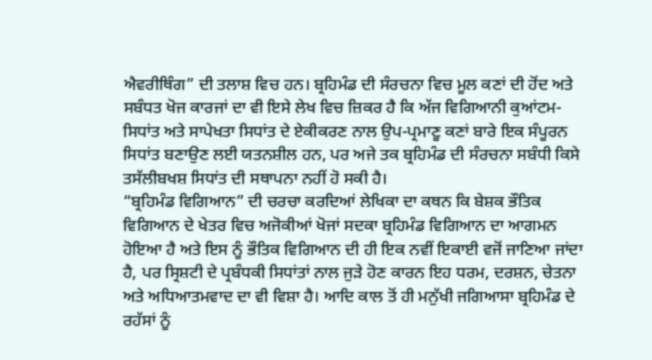ਐਵਰੀਥਿੰਗ” ਦੀ ਤਲਾਸ਼ ਵਿਚ ਹਨ। ਬ੍ਰਹਿਮੰਡ ਦੀ ਸੰਰਚਨਾ ਵਿਚ ਮੂਲ ਕਣਾਂ ਦੀ ਹੋਂਦ ਅਤੇ ਸਬੰਧਤ ਖੋਜ ਕਾਰਜਾਂ ਦਾ ਵੀ ਇਸੇ ਲੇਖ ਵਿਚ ਜ਼ਿਕਰ ਹੈ ਕਿ ਅੱਜ ਵਿਗਿਆਨੀ ਕੁਆਂਟਮ-ਸਿਧਾਂਤ ਅਤੇ ਸਾਪੇਖਤਾ ਸਿਧਾਂਤ ਦੇ ਏਕੀਕਰਣ ਨਾਲ ਉਪ-ਪ੍ਰਮਾਣੂ ਕਣਾਂ ਬਾਰੇ ਇਕ ਸੰਪੂਰਨ ਸਿਧਾਂਤ ਬਣਾਉਣ ਲਈ ਯਤਨਸ਼ੀਲ ਹਨ, ਪਰ ਅਜੇ ਤਕ ਬ੍ਰਹਿਮੰਡ ਦੀ ਸੰਰਚਨਾ ਸਬੰਧੀ ਕਿਸੇ ਤਸੱਲੀਬਖਸ਼ ਸਿਧਾਂਤ ਦੀ ਸਥਾਪਨਾ ਨਹੀਂ ਹੋ ਸਕੀ ਹੈ।
“ਬ੍ਰਹਿਮੰਡ ਵਿਗਿਆਨ” ਦੀ ਚਰਚਾ ਕਰਦਿਆਂ ਲੇਖਿਕਾ ਦਾ ਕਥਨ ਕਿ ਬੇਸ਼ਕ ਭੌਤਿਕ ਵਿਗਿਆਨ ਦੇ ਖੇਤਰ ਵਿਚ ਅਜੋਕੀਆਂ ਖੋਜਾਂ ਸਦਕਾ ਬ੍ਰਹਿਮੰਡ ਵਿਗਿਆਨ ਦਾ ਆਗਮਨ ਹੋਇਆ ਹੈ ਅਤੇ ਇਸ ਨੂੰ ਭੌਤਿਕ ਵਿਗਿਆਨ ਦੀ ਹੀ ਇਕ ਨਵੀਂ ਇਕਾਈ ਵਜੋਂ ਜਾਣਿਆ ਜਾਂਦਾ ਹੈ, ਪਰ ਸ੍ਰਿਸ਼ਟੀ ਦੇ ਪ੍ਰਬੰਧਕੀ ਸਿਧਾਂਤਾਂ ਨਾਲ ਜੁੜੇ ਹੋਣ ਕਾਰਨ ਇਹ ਧਰਮ, ਦਰਸ਼ਨ, ਚੇਤਨਾ ਅਤੇ ਅਧਿਆਤਮਵਾਦ ਦਾ ਵੀ ਵਿਸ਼ਾ ਹੈ। ਆਦਿ ਕਾਲ ਤੋਂ ਹੀ ਮਨੁੱਖੀ ਜਗਿਆਸਾ ਬ੍ਰਹਿਮੰਡ ਦੇ ਰਹੱਸਾਂ ਨੂੰ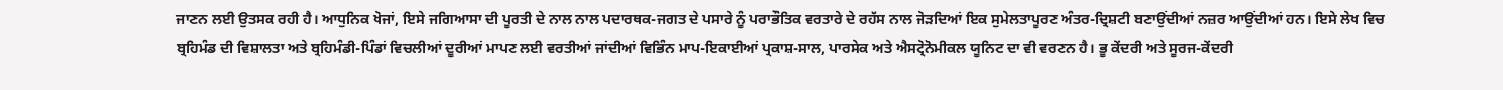ਜਾਣਨ ਲਈ ਉਤਸਕ ਰਹੀ ਹੈ। ਆਧੁਨਿਕ ਖੋਜਾਂ, ਇਸੇ ਜਗਿਆਸਾ ਦੀ ਪੂਰਤੀ ਦੇ ਨਾਲ ਨਾਲ ਪਦਾਰਥਕ-ਜਗਤ ਦੇ ਪਸਾਰੇ ਨੂੰ ਪਰਾਭੌਤਿਕ ਵਰਤਾਰੇ ਦੇ ਰਹੱਸ ਨਾਲ ਜੋੜਦਿਆਂ ਇਕ ਸੁਮੇਲਤਾਪੂਰਣ ਅੰਤਰ-ਦ੍ਰਿਸ਼ਟੀ ਬਣਾਉਂਦੀਆਂ ਨਜ਼ਰ ਆਉਂਦੀਆਂ ਹਨ। ਇਸੇ ਲੇਖ ਵਿਚ ਬ੍ਰਹਿਮੰਡ ਦੀ ਵਿਸ਼ਾਲਤਾ ਅਤੇ ਬ੍ਰਹਿਮੰਡੀ-ਪਿੰਡਾਂ ਵਿਚਲੀਆਂ ਦੂਰੀਆਂ ਮਾਪਣ ਲਈ ਵਰਤੀਆਂ ਜਾਂਦੀਆਂ ਵਿਭਿੰਨ ਮਾਪ-ਇਕਾਈਆਂ ਪ੍ਰਕਾਸ਼-ਸਾਲ, ਪਾਰਸੇਕ ਅਤੇ ਐਸਟ੍ਰੋਨੋਮੀਕਲ ਯੂਨਿਟ ਦਾ ਵੀ ਵਰਣਨ ਹੈ। ਭੂ ਕੇਂਦਰੀ ਅਤੇ ਸੂਰਜ-ਕੇਂਦਰੀ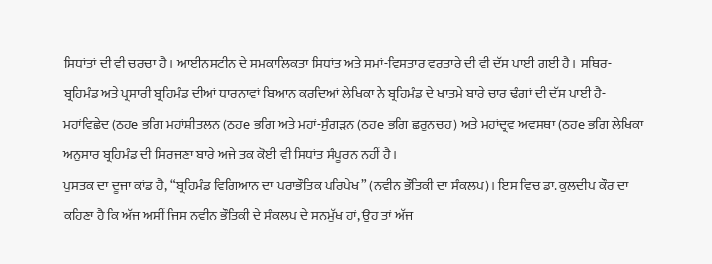ਸਿਧਾਂਤਾਂ ਦੀ ਵੀ ਚਰਚਾ ਹੈ। ਆਈਨਸਟੀਨ ਦੇ ਸਮਕਾਲਿਕਤਾ ਸਿਧਾਂਤ ਅਤੇ ਸਮਾਂ-ਵਿਸਤਾਰ ਵਰਤਾਰੇ ਦੀ ਵੀ ਦੱਸ ਪਾਈ ਗਈ ਹੈ। ਸਥਿਰ-ਬ੍ਰਹਿਮੰਡ ਅਤੇ ਪ੍ਰਸਾਰੀ ਬ੍ਰਹਿਮੰਡ ਦੀਆਂ ਧਾਰਨਾਵਾਂ ਬਿਆਨ ਕਰਦਿਆਂ ਲੇਖਿਕਾ ਨੇ ਬ੍ਰਹਿਮੰਡ ਦੇ ਖਾਤਮੇ ਬਾਰੇ ਚਾਰ ਢੰਗਾਂ ਦੀ ਦੱਸ ਪਾਈ ਹੈ-ਮਹਾਂਵਿਛੇਦ (ਠਹe ਭਗਿ ਮਹਾਂਸ਼ੀਤਲਨ (ਠਹe ਭਗਿ ਅਤੇ ਮਹਾਂ-ਸੁੰਗੜਨ (ਠਹe ਭਗਿ ਛਰੁਨਚਹ) ਅਤੇ ਮਹਾਂਦ੍ਰਵ ਅਵਸਥਾ (ਠਹe ਭਗਿ ਲੇਖਿਕਾ ਅਨੁਸਾਰ ਬ੍ਰਹਿਮੰਡ ਦੀ ਸਿਰਜਣਾ ਬਾਰੇ ਅਜੇ ਤਕ ਕੋਈ ਵੀ ਸਿਧਾਂਤ ਸੰਪੂਰਨ ਨਹੀਂ ਹੈ।
ਪੁਸਤਕ ਦਾ ਦੂਜਾ ਕਾਂਡ ਹੈ, “ਬ੍ਰਹਿਮੰਡ ਵਿਗਿਆਨ ਦਾ ਪਰਾਭੌਤਿਕ ਪਰਿਪੇਖ” (ਨਵੀਨ ਭੌਤਿਕੀ ਦਾ ਸੰਕਲਪ)। ਇਸ ਵਿਚ ਡਾ. ਕੁਲਦੀਪ ਕੌਰ ਦਾ ਕਹਿਣਾ ਹੈ ਕਿ ਅੱਜ ਅਸੀਂ ਜਿਸ ਨਵੀਨ ਭੌਤਿਕੀ ਦੇ ਸੰਕਲਪ ਦੇ ਸਨਮੁੱਖ ਹਾਂ, ਉਹ ਤਾਂ ਅੱਜ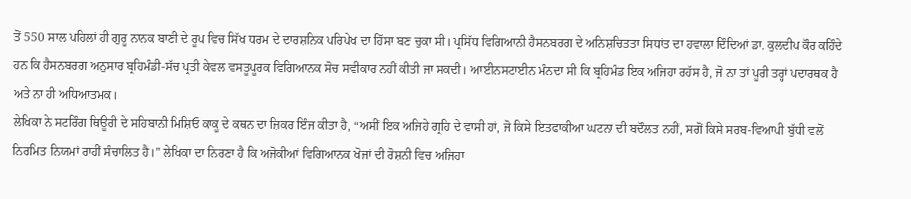ਤੋਂ 550 ਸਾਲ ਪਹਿਲਾਂ ਹੀ ਗੁਰੂ ਨਾਨਕ ਬਾਣੀ ਦੇ ਰੂਪ ਵਿਚ ਸਿੱਖ ਧਰਮ ਦੇ ਦਾਰਸ਼ਨਿਕ ਪਰਿਪੇਖ ਦਾ ਹਿੱਸਾ ਬਣ ਚੁਕਾ ਸੀ। ਪ੍ਰਸਿੱਧ ਵਿਗਿਆਨੀ ਹੈਸਨਬਰਗ ਦੇ ਅਨਿਸ਼ਚਿਤਤਾ ਸਿਧਾਂਤ ਦਾ ਹਵਾਲਾ ਦਿੰਦਿਆਂ ਡਾ. ਕੁਲਦੀਪ ਕੌਰ ਕਹਿੰਦੇ ਹਨ ਕਿ ਹੈਸਨਬਰਗ ਅਨੁਸਾਰ ਬ੍ਰਹਿਮੰਡੀ-ਸੱਚ ਪ੍ਰਤੀ ਕੇਵਲ ਵਸਤੂਪੂਰਕ ਵਿਗਿਆਨਕ ਸੋਚ ਸਵੀਕਾਰ ਨਹੀਂ ਕੀਤੀ ਜਾ ਸਕਦੀ। ਆਈਨਸਟਾਈਨ ਮੰਨਦਾ ਸੀ ਕਿ ਬ੍ਰਹਿਮੰਡ ਇਕ ਅਜਿਹਾ ਰਹੱਸ ਹੈ, ਜੋ ਨਾ ਤਾਂ ਪੂਰੀ ਤਰ੍ਹਾਂ ਪਦਾਰਥਕ ਹੈ ਅਤੇ ਨਾ ਹੀ ਅਧਿਆਤਮਕ।
ਲੇਖਿਕਾ ਨੇ ਸਟਰਿੰਗ ਥਿਊਰੀ ਦੇ ਸਹਿਬਾਨੀ ਮਿਸ਼ਿਓ ਕਾਕੂ ਦੇ ਕਥਨ ਦਾ ਜ਼ਿਕਰ ਇੰਜ ਕੀਤਾ ਹੈ, “ਅਸੀਂ ਇਕ ਅਜਿਹੇ ਗ੍ਰਹਿ ਦੇ ਵਾਸੀ ਹਾਂ, ਜੋ ਕਿਸੇ ਇਤਫਾਕੀਆ ਘਟਨਾ ਦੀ ਬਦੌਲਤ ਨਹੀਂ, ਸਗੋਂ ਕਿਸੇ ਸਰਬ-ਵਿਆਪੀ ਬੁੱਧੀ ਵਲੋਂ ਨਿਰਮਿਤ ਨਿਯਮਾਂ ਰਾਹੀਂ ਸੰਚਾਲਿਤ ਹੈ।” ਲੇਖਿਕਾ ਦਾ ਨਿਰਣਾ ਹੈ ਕਿ ਅਜੋਕੀਆਂ ਵਿਗਿਆਨਕ ਖੋਜਾਂ ਦੀ ਰੋਸ਼ਨੀ ਵਿਚ ਅਜਿਹਾ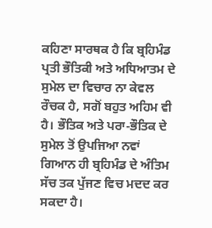ਕਹਿਣਾ ਸਾਰਥਕ ਹੈ ਕਿ ਬ੍ਰਹਿਮੰਡ ਪ੍ਰਤੀ ਭੌਤਿਕੀ ਅਤੇ ਅਧਿਆਤਮ ਦੇ ਸੁਮੇਲ ਦਾ ਵਿਚਾਰ ਨਾ ਕੇਵਲ ਰੌਚਕ ਹੈ, ਸਗੋਂ ਬਹੁਤ ਅਹਿਮ ਵੀ ਹੈ। ਭੌਤਿਕ ਅਤੇ ਪਰਾ-ਭੌਤਿਕ ਦੇ ਸੁਮੇਲ ਤੋਂ ਉਪਜਿਆ ਨਵਾਂ ਗਿਆਨ ਹੀ ਬ੍ਰਹਿਮੰਡ ਦੇ ਅੰਤਿਮ ਸੱਚ ਤਕ ਪੁੱਜਣ ਵਿਚ ਮਦਦ ਕਰ ਸਕਦਾ ਹੈ।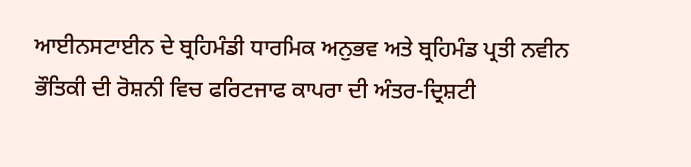ਆਈਨਸਟਾਈਨ ਦੇ ਬ੍ਰਹਿਮੰਡੀ ਧਾਰਮਿਕ ਅਨੁਭਵ ਅਤੇ ਬ੍ਰਹਿਮੰਡ ਪ੍ਰਤੀ ਨਵੀਨ ਭੌਤਿਕੀ ਦੀ ਰੋਸ਼ਨੀ ਵਿਚ ਫਰਿਟਜਾਫ ਕਾਪਰਾ ਦੀ ਅੰਤਰ-ਦ੍ਰਿਸ਼ਟੀ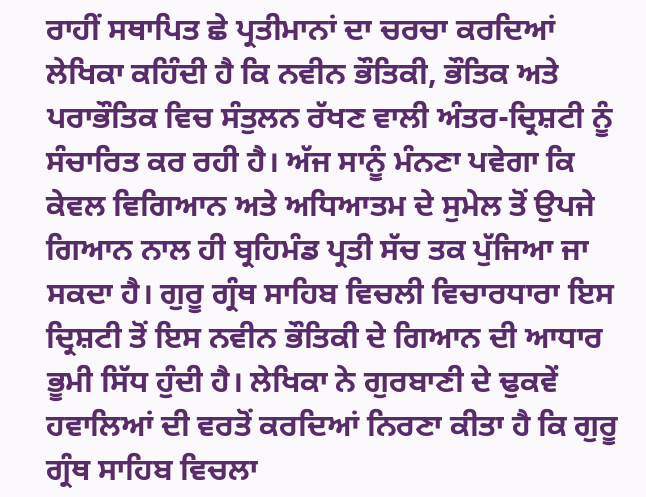ਰਾਹੀਂ ਸਥਾਪਿਤ ਛੇ ਪ੍ਰਤੀਮਾਨਾਂ ਦਾ ਚਰਚਾ ਕਰਦਿਆਂ ਲੇਖਿਕਾ ਕਹਿੰਦੀ ਹੈ ਕਿ ਨਵੀਨ ਭੌਤਿਕੀ, ਭੌਤਿਕ ਅਤੇ ਪਰਾਭੌਤਿਕ ਵਿਚ ਸੰਤੁਲਨ ਰੱਖਣ ਵਾਲੀ ਅੰਤਰ-ਦ੍ਰਿਸ਼ਟੀ ਨੂੰ ਸੰਚਾਰਿਤ ਕਰ ਰਹੀ ਹੈ। ਅੱਜ ਸਾਨੂੰ ਮੰਨਣਾ ਪਵੇਗਾ ਕਿ ਕੇਵਲ ਵਿਗਿਆਨ ਅਤੇ ਅਧਿਆਤਮ ਦੇ ਸੁਮੇਲ ਤੋਂ ਉਪਜੇ ਗਿਆਨ ਨਾਲ ਹੀ ਬ੍ਰਹਿਮੰਡ ਪ੍ਰਤੀ ਸੱਚ ਤਕ ਪੁੱਜਿਆ ਜਾ ਸਕਦਾ ਹੈ। ਗੁਰੂ ਗ੍ਰੰਥ ਸਾਹਿਬ ਵਿਚਲੀ ਵਿਚਾਰਧਾਰਾ ਇਸ ਦ੍ਰਿਸ਼ਟੀ ਤੋਂ ਇਸ ਨਵੀਨ ਭੌਤਿਕੀ ਦੇ ਗਿਆਨ ਦੀ ਆਧਾਰ ਭੂਮੀ ਸਿੱਧ ਹੁੰਦੀ ਹੈ। ਲੇਖਿਕਾ ਨੇ ਗੁਰਬਾਣੀ ਦੇ ਢੁਕਵੇਂ ਹਵਾਲਿਆਂ ਦੀ ਵਰਤੋਂ ਕਰਦਿਆਂ ਨਿਰਣਾ ਕੀਤਾ ਹੈ ਕਿ ਗੁਰੂ ਗ੍ਰੰਥ ਸਾਹਿਬ ਵਿਚਲਾ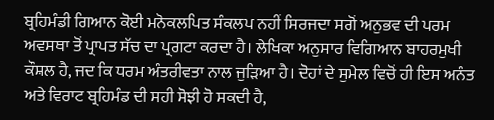ਬ੍ਰਹਿਮੰਡੀ ਗਿਆਨ ਕੋਈ ਮਨੋਕਲਪਿਤ ਸੰਕਲਪ ਨਹੀਂ ਸਿਰਜਦਾ ਸਗੋਂ ਅਨੁਭਵ ਦੀ ਪਰਮ ਅਵਸਥਾ ਤੋਂ ਪ੍ਰਾਪਤ ਸੱਚ ਦਾ ਪ੍ਰਗਟਾ ਕਰਦਾ ਹੈ। ਲੇਖਿਕਾ ਅਨੁਸਾਰ ਵਿਗਿਆਨ ਬਾਹਰਮੁਖੀ ਕੌਸ਼ਲ ਹੈ, ਜਦ ਕਿ ਧਰਮ ਅੰਤਰੀਵਤਾ ਨਾਲ ਜੁੜਿਆ ਹੈ। ਦੋਹਾਂ ਦੇ ਸੁਮੇਲ ਵਿਚੋਂ ਹੀ ਇਸ ਅਨੰਤ ਅਤੇ ਵਿਰਾਟ ਬ੍ਰਹਿਮੰਡ ਦੀ ਸਹੀ ਸੋਝੀ ਹੋ ਸਕਦੀ ਹੈ,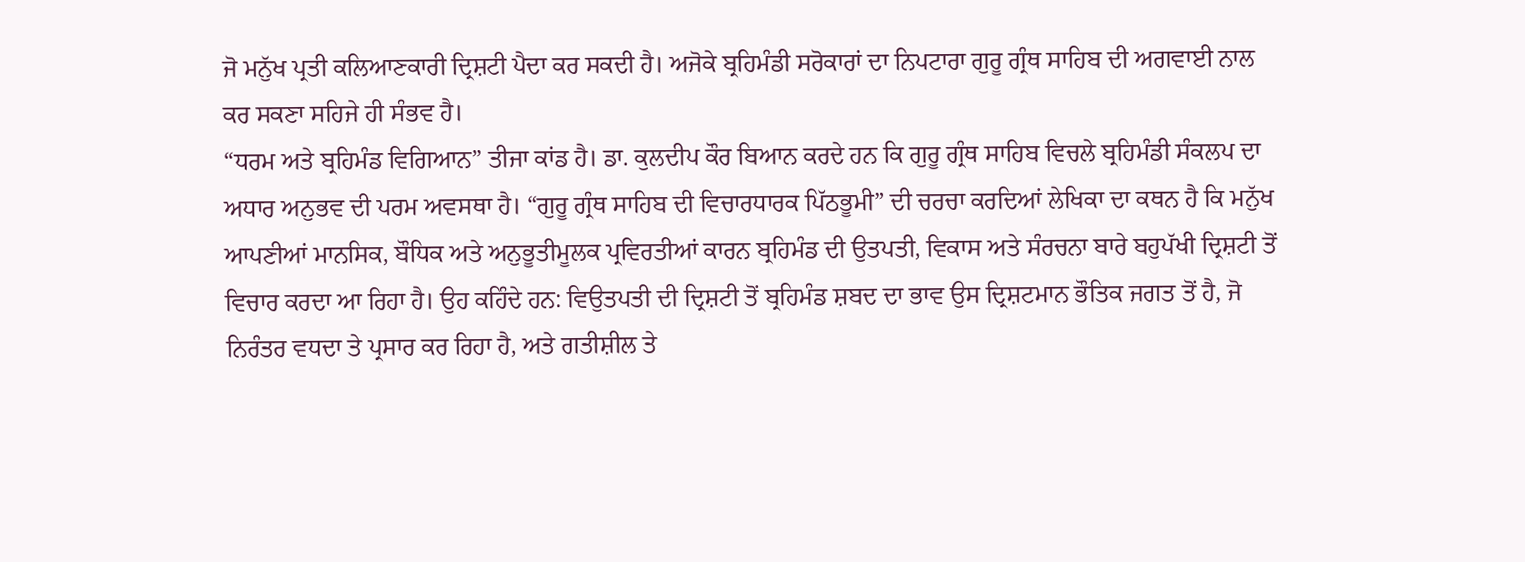ਜੋ ਮਨੁੱਖ ਪ੍ਰਤੀ ਕਲਿਆਣਕਾਰੀ ਦ੍ਰਿਸ਼ਟੀ ਪੈਦਾ ਕਰ ਸਕਦੀ ਹੈ। ਅਜੋਕੇ ਬ੍ਰਹਿਮੰਡੀ ਸਰੋਕਾਰਾਂ ਦਾ ਨਿਪਟਾਰਾ ਗੁਰੂ ਗ੍ਰੰਥ ਸਾਹਿਬ ਦੀ ਅਗਵਾਈ ਨਾਲ ਕਰ ਸਕਣਾ ਸਹਿਜੇ ਹੀ ਸੰਭਵ ਹੈ।
“ਧਰਮ ਅਤੇ ਬ੍ਰਹਿਮੰਡ ਵਿਗਿਆਨ” ਤੀਜਾ ਕਾਂਡ ਹੈ। ਡਾ. ਕੁਲਦੀਪ ਕੌਰ ਬਿਆਨ ਕਰਦੇ ਹਨ ਕਿ ਗੁਰੂ ਗ੍ਰੰਥ ਸਾਹਿਬ ਵਿਚਲੇ ਬ੍ਰਹਿਮੰਡੀ ਸੰਕਲਪ ਦਾ ਅਧਾਰ ਅਨੁਭਵ ਦੀ ਪਰਮ ਅਵਸਥਾ ਹੈ। “ਗੁਰੂ ਗ੍ਰੰਥ ਸਾਹਿਬ ਦੀ ਵਿਚਾਰਧਾਰਕ ਪਿੱਠਭੂਮੀ” ਦੀ ਚਰਚਾ ਕਰਦਿਆਂ ਲੇਖਿਕਾ ਦਾ ਕਥਨ ਹੈ ਕਿ ਮਨੁੱਖ ਆਪਣੀਆਂ ਮਾਨਸਿਕ, ਬੌਧਿਕ ਅਤੇ ਅਨੁਭੂਤੀਮੂਲਕ ਪ੍ਰਵਿਰਤੀਆਂ ਕਾਰਨ ਬ੍ਰਹਿਮੰਡ ਦੀ ਉਤਪਤੀ, ਵਿਕਾਸ ਅਤੇ ਸੰਰਚਨਾ ਬਾਰੇ ਬਹੁਪੱਖੀ ਦ੍ਰਿਸ਼ਟੀ ਤੋਂ ਵਿਚਾਰ ਕਰਦਾ ਆ ਰਿਹਾ ਹੈ। ਉਹ ਕਹਿੰਦੇ ਹਨ: ਵਿਉਤਪਤੀ ਦੀ ਦ੍ਰਿਸ਼ਟੀ ਤੋਂ ਬ੍ਰਹਿਮੰਡ ਸ਼ਬਦ ਦਾ ਭਾਵ ਉਸ ਦ੍ਰਿਸ਼ਟਮਾਨ ਭੌਤਿਕ ਜਗਤ ਤੋਂ ਹੈ, ਜੋ ਨਿਰੰਤਰ ਵਧਦਾ ਤੇ ਪ੍ਰਸਾਰ ਕਰ ਰਿਹਾ ਹੈ, ਅਤੇ ਗਤੀਸ਼ੀਲ ਤੇ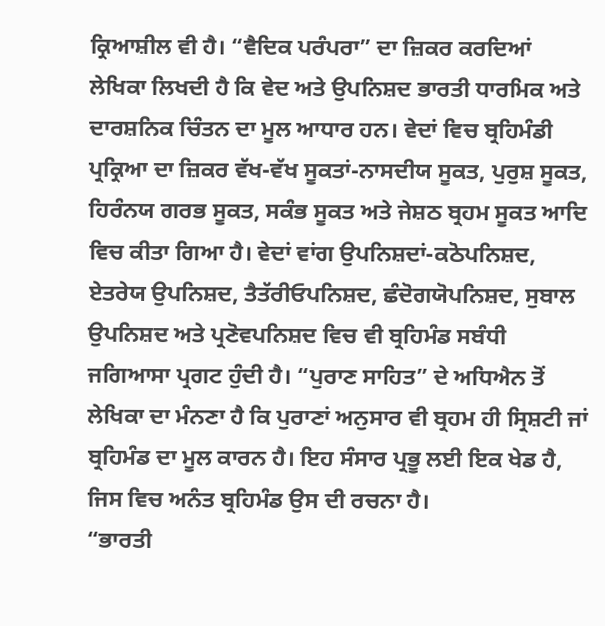ਕ੍ਰਿਆਸ਼ੀਲ ਵੀ ਹੈ। “ਵੈਦਿਕ ਪਰੰਪਰਾ” ਦਾ ਜ਼ਿਕਰ ਕਰਦਿਆਂ ਲੇਖਿਕਾ ਲਿਖਦੀ ਹੈ ਕਿ ਵੇਦ ਅਤੇ ਉਪਨਿਸ਼ਦ ਭਾਰਤੀ ਧਾਰਮਿਕ ਅਤੇ ਦਾਰਸ਼ਨਿਕ ਚਿੰਤਨ ਦਾ ਮੂਲ ਆਧਾਰ ਹਨ। ਵੇਦਾਂ ਵਿਚ ਬ੍ਰਹਿਮੰਡੀ ਪ੍ਰਕ੍ਰਿਆ ਦਾ ਜ਼ਿਕਰ ਵੱਖ-ਵੱਖ ਸੂਕਤਾਂ-ਨਾਸਦੀਯ ਸੂਕਤ, ਪੁਰੁਸ਼ ਸੂਕਤ, ਹਿਰੰਨਯ ਗਰਭ ਸੂਕਤ, ਸਕੰਭ ਸੂਕਤ ਅਤੇ ਜੇਸ਼ਠ ਬ੍ਰਹਮ ਸੂਕਤ ਆਦਿ ਵਿਚ ਕੀਤਾ ਗਿਆ ਹੈ। ਵੇਦਾਂ ਵਾਂਗ ਉਪਨਿਸ਼ਦਾਂ-ਕਠੋਪਨਿਸ਼ਦ, ਏਤਰੇਯ ਉਪਨਿਸ਼ਦ, ਤੈਤੱਰੀਓਪਨਿਸ਼ਦ, ਛੰਦੋਗਯੋਪਨਿਸ਼ਦ, ਸੁਬਾਲ ਉਪਨਿਸ਼ਦ ਅਤੇ ਪ੍ਰਣੋਵਪਨਿਸ਼ਦ ਵਿਚ ਵੀ ਬ੍ਰਹਿਮੰਡ ਸਬੰਧੀ ਜਗਿਆਸਾ ਪ੍ਰਗਟ ਹੁੰਦੀ ਹੈ। “ਪੁਰਾਣ ਸਾਹਿਤ” ਦੇ ਅਧਿਐਨ ਤੋਂ ਲੇਖਿਕਾ ਦਾ ਮੰਨਣਾ ਹੈ ਕਿ ਪੁਰਾਣਾਂ ਅਨੁਸਾਰ ਵੀ ਬ੍ਰਹਮ ਹੀ ਸ੍ਰਿਸ਼ਟੀ ਜਾਂ ਬ੍ਰਹਿਮੰਡ ਦਾ ਮੂਲ ਕਾਰਨ ਹੈ। ਇਹ ਸੰਸਾਰ ਪ੍ਰਭੂ ਲਈ ਇਕ ਖੇਡ ਹੈ, ਜਿਸ ਵਿਚ ਅਨੰਤ ਬ੍ਰਹਿਮੰਡ ਉਸ ਦੀ ਰਚਨਾ ਹੈ।
“ਭਾਰਤੀ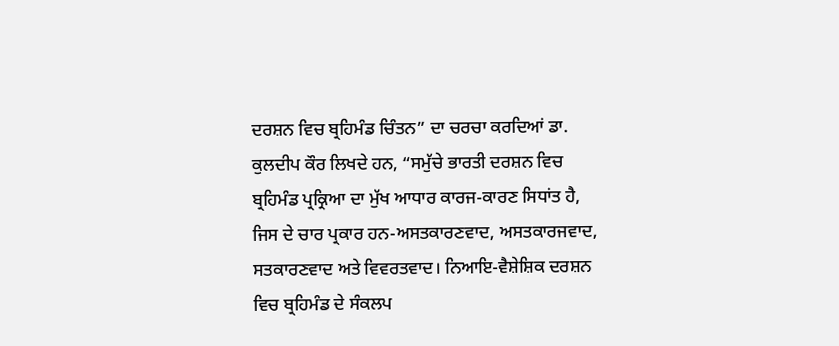ਦਰਸ਼ਨ ਵਿਚ ਬ੍ਰਹਿਮੰਡ ਚਿੰਤਨ” ਦਾ ਚਰਚਾ ਕਰਦਿਆਂ ਡਾ. ਕੁਲਦੀਪ ਕੌਰ ਲਿਖਦੇ ਹਨ, “ਸਮੁੱਚੇ ਭਾਰਤੀ ਦਰਸ਼ਨ ਵਿਚ ਬ੍ਰਹਿਮੰਡ ਪ੍ਰਕ੍ਰਿਆ ਦਾ ਮੁੱਖ ਆਧਾਰ ਕਾਰਜ-ਕਾਰਣ ਸਿਧਾਂਤ ਹੈ, ਜਿਸ ਦੇ ਚਾਰ ਪ੍ਰਕਾਰ ਹਨ-ਅਸਤਕਾਰਣਵਾਦ, ਅਸਤਕਾਰਜਵਾਦ, ਸਤਕਾਰਣਵਾਦ ਅਤੇ ਵਿਵਰਤਵਾਦ। ਨਿਆਇ-ਵੈਸ਼ੇਸ਼ਿਕ ਦਰਸ਼ਨ ਵਿਚ ਬ੍ਰਹਿਮੰਡ ਦੇ ਸੰਕਲਪ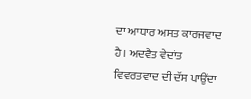ਦਾ ਆਧਾਰ ਅਸਤ ਕਾਰਜਵਾਦ ਹੈ। ਅਦਵੈਤ ਵੇਦਾਂਤ ਵਿਵਰਤਵਾਦ ਦੀ ਦੱਸ ਪਾਉਂਦਾ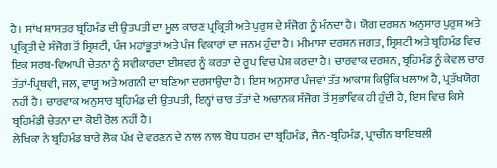ਹੈ। ਸਾਂਖ ਸ਼ਾਸਤਰ ਬ੍ਰਹਿਮੰਡ ਦੀ ਉਤਪਤੀ ਦਾ ਮੂਲ ਕਾਰਣ ਪ੍ਰਕ੍ਰਿਤੀ ਅਤੇ ਪੁਰੁਸ਼ ਦੇ ਸੰਜੋਗ ਨੂੰ ਮੰਨਦਾ ਹੈ। ਯੋਗ ਦਰਸ਼ਨ ਅਨੁਸਾਰ ਪੁਰੁਸ਼ ਅਤੇ ਪ੍ਰਕ੍ਰਿਤੀ ਦੇ ਸੰਜੋਗ ਤੋਂ ਸ੍ਰਿਸ਼ਟੀ, ਪੰਜ ਮਹਾਂਭੂਤਾਂ ਅਤੇ ਪੰਜ ਵਿਕਾਰਾਂ ਦਾ ਜਨਮ ਹੁੰਦਾ ਹੈ। ਮੀਮਾਸਾ ਦਰਸ਼ਨ ਜਗਤ, ਸ੍ਰਿਸ਼ਟੀ ਅਤੇ ਬ੍ਰਹਿਮੰਡ ਵਿਚ ਇਕ ਸਰਬ-ਵਿਆਪੀ ਚੇਤਨਾ ਨੂੰ ਸਵੀਕਾਰਦਾ ਈਸ਼ਵਰ ਨੂੰ ਕਰਤਾ ਦੇ ਰੂਪ ਵਿਚ ਪੇਸ਼ ਕਰਦਾ ਹੈ। ਚਾਰਵਾਕ ਦਰਸ਼ਨ, ਬ੍ਰਹਿਮੰਡ ਨੂੰ ਕੇਵਲ ਚਾਰ ਤੱਤਾਂ-ਪ੍ਰਿਥਵੀ, ਜਲ, ਵਾਯੂ ਅਤੇ ਅਗਨੀ ਦਾ ਬਣਿਆ ਦਰਸਾਉਂਦਾ ਹੈ। ਇਸ ਅਨੁਸਾਰ ਪੰਜਵਾਂ ਤੱਤ ਆਕਾਸ਼ ਕਿਉਂਕਿ ਖਲਾਅ ਹੈ, ਪ੍ਰਤੱਖਯੋਗ ਨਹੀਂ ਹੈ। ਚਾਰਵਾਕ ਅਨੁਸਾਰ ਬ੍ਰਹਿਮੰਡ ਦੀ ਉਤਪਤੀ, ਇਨ੍ਹਾਂ ਚਾਰ ਤੱਤਾਂ ਦੇ ਅਚਾਨਕ ਸੰਜੋਗ ਤੋਂ ਸੁਭਾਵਿਕ ਹੀ ਹੁੰਦੀ ਹੈ, ਇਸ ਵਿਚ ਕਿਸੇ ਬ੍ਰਹਿਮੰਡੀ ਚੇਤਨਾ ਦਾ ਕੋਈ ਰੋਲ ਨਹੀਂ ਹੈ।
ਲੇਖਿਕਾ ਨੇ ਬ੍ਰਹਿਮੰਡ ਬਾਰੇ ਲੋਕ ਪੱਖ ਦੇ ਵਰਣਨ ਦੇ ਨਾਲ ਨਾਲ ਬੋਧ ਧਰਮ ਦਾ ਬ੍ਰਹਿਮੰਡ, ਜੈਨ-ਬ੍ਰਹਿਮੰਡ, ਪ੍ਰਾਚੀਨ ਬਾਇਬਲੀ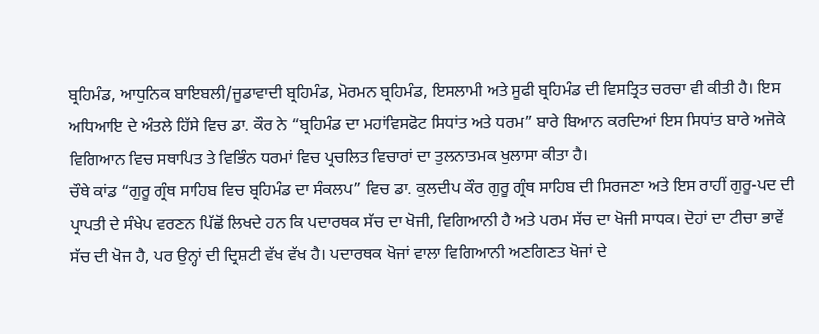ਬ੍ਰਹਿਮੰਡ, ਆਧੁਨਿਕ ਬਾਇਬਲੀ/ਜੂਡਾਵਾਦੀ ਬ੍ਰਹਿਮੰਡ, ਮੋਰਮਨ ਬ੍ਰਹਿਮੰਡ, ਇਸਲਾਮੀ ਅਤੇ ਸੂਫੀ ਬ੍ਰਹਿਮੰਡ ਦੀ ਵਿਸਤ੍ਰਿਤ ਚਰਚਾ ਵੀ ਕੀਤੀ ਹੈ। ਇਸ ਅਧਿਆਇ ਦੇ ਅੰਤਲੇ ਹਿੱਸੇ ਵਿਚ ਡਾ. ਕੌਰ ਨੇ “ਬ੍ਰਹਿਮੰਡ ਦਾ ਮਹਾਂਵਿਸਫੋਟ ਸਿਧਾਂਤ ਅਤੇ ਧਰਮ” ਬਾਰੇ ਬਿਆਨ ਕਰਦਿਆਂ ਇਸ ਸਿਧਾਂਤ ਬਾਰੇ ਅਜੋਕੇ ਵਿਗਿਆਨ ਵਿਚ ਸਥਾਪਿਤ ਤੇ ਵਿਭਿੰਨ ਧਰਮਾਂ ਵਿਚ ਪ੍ਰਚਲਿਤ ਵਿਚਾਰਾਂ ਦਾ ਤੁਲਨਾਤਮਕ ਖੁਲਾਸਾ ਕੀਤਾ ਹੈ।
ਚੌਥੇ ਕਾਂਡ “ਗੁਰੂ ਗ੍ਰੰਥ ਸਾਹਿਬ ਵਿਚ ਬ੍ਰਹਿਮੰਡ ਦਾ ਸੰਕਲਪ” ਵਿਚ ਡਾ. ਕੁਲਦੀਪ ਕੌਰ ਗੁਰੂ ਗ੍ਰੰਥ ਸਾਹਿਬ ਦੀ ਸਿਰਜਣਾ ਅਤੇ ਇਸ ਰਾਹੀਂ ਗੁਰੂ-ਪਦ ਦੀ ਪ੍ਰਾਪਤੀ ਦੇ ਸੰਖੇਪ ਵਰਣਨ ਪਿੱਛੋਂ ਲਿਖਦੇ ਹਨ ਕਿ ਪਦਾਰਥਕ ਸੱਚ ਦਾ ਖੋਜੀ, ਵਿਗਿਆਨੀ ਹੈ ਅਤੇ ਪਰਮ ਸੱਚ ਦਾ ਖੋਜੀ ਸਾਧਕ। ਦੋਹਾਂ ਦਾ ਟੀਚਾ ਭਾਵੇਂ ਸੱਚ ਦੀ ਖੋਜ ਹੈ, ਪਰ ਉਨ੍ਹਾਂ ਦੀ ਦ੍ਰਿਸ਼ਟੀ ਵੱਖ ਵੱਖ ਹੈ। ਪਦਾਰਥਕ ਖੋਜਾਂ ਵਾਲਾ ਵਿਗਿਆਨੀ ਅਣਗਿਣਤ ਖੋਜਾਂ ਦੇ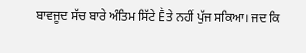ਬਾਵਜੂਦ ਸੱਚ ਬਾਰੇ ਅੰਤਿਮ ਸਿੱਟੇ Ḕਤੇ ਨਹੀਂ ਪੁੱਜ ਸਕਿਆ। ਜਦ ਕਿ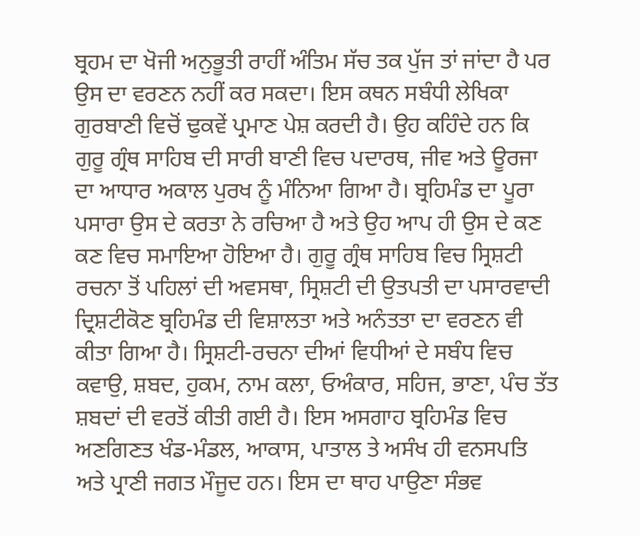ਬ੍ਰਹਮ ਦਾ ਖੋਜੀ ਅਨੁਭੂਤੀ ਰਾਹੀਂ ਅੰਤਿਮ ਸੱਚ ਤਕ ਪੁੱਜ ਤਾਂ ਜਾਂਦਾ ਹੈ ਪਰ ਉਸ ਦਾ ਵਰਣਨ ਨਹੀਂ ਕਰ ਸਕਦਾ। ਇਸ ਕਥਨ ਸਬੰਧੀ ਲੇਖਿਕਾ ਗੁਰਬਾਣੀ ਵਿਚੋਂ ਢੁਕਵੇਂ ਪ੍ਰਮਾਣ ਪੇਸ਼ ਕਰਦੀ ਹੈ। ਉਹ ਕਹਿੰਦੇ ਹਨ ਕਿ ਗੁਰੂ ਗ੍ਰੰਥ ਸਾਹਿਬ ਦੀ ਸਾਰੀ ਬਾਣੀ ਵਿਚ ਪਦਾਰਥ, ਜੀਵ ਅਤੇ ਊਰਜਾ ਦਾ ਆਧਾਰ ਅਕਾਲ ਪੁਰਖ ਨੂੰ ਮੰਨਿਆ ਗਿਆ ਹੈ। ਬ੍ਰਹਿਮੰਡ ਦਾ ਪੂਰਾ ਪਸਾਰਾ ਉਸ ਦੇ ਕਰਤਾ ਨੇ ਰਚਿਆ ਹੈ ਅਤੇ ਉਹ ਆਪ ਹੀ ਉਸ ਦੇ ਕਣ ਕਣ ਵਿਚ ਸਮਾਇਆ ਹੋਇਆ ਹੈ। ਗੁਰੂ ਗ੍ਰੰਥ ਸਾਹਿਬ ਵਿਚ ਸ੍ਰਿਸ਼ਟੀ ਰਚਨਾ ਤੋਂ ਪਹਿਲਾਂ ਦੀ ਅਵਸਥਾ, ਸ੍ਰਿਸ਼ਟੀ ਦੀ ਉਤਪਤੀ ਦਾ ਪਸਾਰਵਾਦੀ ਦ੍ਰਿਸ਼ਟੀਕੋਣ ਬ੍ਰਹਿਮੰਡ ਦੀ ਵਿਸ਼ਾਲਤਾ ਅਤੇ ਅਨੰਤਤਾ ਦਾ ਵਰਣਨ ਵੀ ਕੀਤਾ ਗਿਆ ਹੈ। ਸ੍ਰਿਸ਼ਟੀ-ਰਚਨਾ ਦੀਆਂ ਵਿਧੀਆਂ ਦੇ ਸਬੰਧ ਵਿਚ ਕਵਾਉ, ਸ਼ਬਦ, ਹੁਕਮ, ਨਾਮ ਕਲਾ, ਓਅੰਕਾਰ, ਸਹਿਜ, ਭਾਣਾ, ਪੰਚ ਤੱਤ ਸ਼ਬਦਾਂ ਦੀ ਵਰਤੋਂ ਕੀਤੀ ਗਈ ਹੈ। ਇਸ ਅਸਗਾਹ ਬ੍ਰਹਿਮੰਡ ਵਿਚ ਅਣਗਿਣਤ ਖੰਡ-ਮੰਡਲ, ਆਕਾਸ, ਪਾਤਾਲ ਤੇ ਅਸੰਖ ਹੀ ਵਨਸਪਤਿ ਅਤੇ ਪ੍ਰਾਣੀ ਜਗਤ ਮੌਜੂਦ ਹਨ। ਇਸ ਦਾ ਥਾਹ ਪਾਉਣਾ ਸੰਭਵ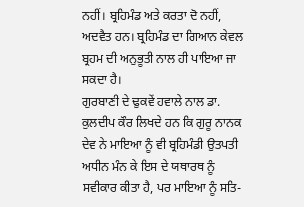ਨਹੀਂ। ਬ੍ਰਹਿਮੰਡ ਅਤੇ ਕਰਤਾ ਦੋ ਨਹੀਂ, ਅਦਵੈਤ ਹਨ। ਬ੍ਰਹਿਮੰਡ ਦਾ ਗਿਆਨ ਕੇਵਲ ਬ੍ਰਹਮ ਦੀ ਅਨੁਭੂਤੀ ਨਾਲ ਹੀ ਪਾਇਆ ਜਾ ਸਕਦਾ ਹੈ।
ਗੁਰਬਾਣੀ ਦੇ ਢੁਕਵੇਂ ਹਵਾਲੇ ਨਾਲ ਡਾ. ਕੁਲਦੀਪ ਕੌਰ ਲਿਖਦੇ ਹਨ ਕਿ ਗੁਰੂ ਨਾਨਕ ਦੇਵ ਨੇ ਮਾਇਆ ਨੂੰ ਵੀ ਬ੍ਰਹਿਮੰਡੀ ਉਤਪਤੀ ਅਧੀਨ ਮੰਨ ਕੇ ਇਸ ਦੇ ਯਥਾਰਥ ਨੂੰ ਸਵੀਕਾਰ ਕੀਤਾ ਹੈ, ਪਰ ਮਾਇਆ ਨੂੰ ਸਤਿ-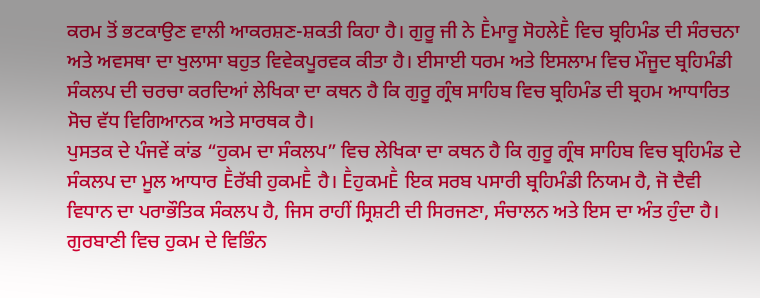ਕਰਮ ਤੋਂ ਭਟਕਾਉਣ ਵਾਲੀ ਆਕਰਸ਼ਣ-ਸ਼ਕਤੀ ਕਿਹਾ ਹੈ। ਗੁਰੂ ਜੀ ਨੇ Ḕਮਾਰੂ ਸੋਹਲੇḔ ਵਿਚ ਬ੍ਰਹਿਮੰਡ ਦੀ ਸੰਰਚਨਾ ਅਤੇ ਅਵਸਥਾ ਦਾ ਖੁਲਾਸਾ ਬਹੁਤ ਵਿਵੇਕਪੂਰਵਕ ਕੀਤਾ ਹੈ। ਈਸਾਈ ਧਰਮ ਅਤੇ ਇਸਲਾਮ ਵਿਚ ਮੌਜੂਦ ਬ੍ਰਹਿਮੰਡੀ ਸੰਕਲਪ ਦੀ ਚਰਚਾ ਕਰਦਿਆਂ ਲੇਖਿਕਾ ਦਾ ਕਥਨ ਹੈ ਕਿ ਗੁਰੂ ਗ੍ਰੰਥ ਸਾਹਿਬ ਵਿਚ ਬ੍ਰਹਿਮੰਡ ਦੀ ਬ੍ਰਹਮ ਆਧਾਰਿਤ ਸੋਚ ਵੱਧ ਵਿਗਿਆਨਕ ਅਤੇ ਸਾਰਥਕ ਹੈ।
ਪੁਸਤਕ ਦੇ ਪੰਜਵੇਂ ਕਾਂਡ “ਹੁਕਮ ਦਾ ਸੰਕਲਪ” ਵਿਚ ਲੇਖਿਕਾ ਦਾ ਕਥਨ ਹੈ ਕਿ ਗੁਰੂ ਗ੍ਰੰਥ ਸਾਹਿਬ ਵਿਚ ਬ੍ਰਹਿਮੰਡ ਦੇ ਸੰਕਲਪ ਦਾ ਮੂਲ ਆਧਾਰ Ḕਰੱਬੀ ਹੁਕਮḔ ਹੈ। ḔਹੁਕਮḔ ਇਕ ਸਰਬ ਪਸਾਰੀ ਬ੍ਰਹਿਮੰਡੀ ਨਿਯਮ ਹੈ, ਜੋ ਦੈਵੀ ਵਿਧਾਨ ਦਾ ਪਰਾਭੌਤਿਕ ਸੰਕਲਪ ਹੈ, ਜਿਸ ਰਾਹੀਂ ਸ੍ਰਿਸ਼ਟੀ ਦੀ ਸਿਰਜਣਾ, ਸੰਚਾਲਨ ਅਤੇ ਇਸ ਦਾ ਅੰਤ ਹੁੰਦਾ ਹੈ। ਗੁਰਬਾਣੀ ਵਿਚ ਹੁਕਮ ਦੇ ਵਿਭਿੰਨ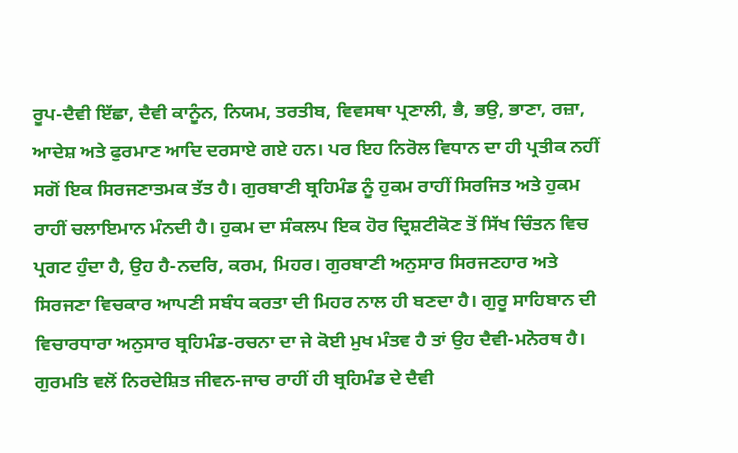ਰੂਪ-ਦੈਵੀ ਇੱਛਾ, ਦੈਵੀ ਕਾਨੂੰਨ, ਨਿਯਮ, ਤਰਤੀਬ, ਵਿਵਸਥਾ ਪ੍ਰਣਾਲੀ, ਭੈ, ਭਉ, ਭਾਣਾ, ਰਜ਼ਾ, ਆਦੇਸ਼ ਅਤੇ ਫੁਰਮਾਣ ਆਦਿ ਦਰਸਾਏ ਗਏ ਹਨ। ਪਰ ਇਹ ਨਿਰੋਲ ਵਿਧਾਨ ਦਾ ਹੀ ਪ੍ਰਤੀਕ ਨਹੀਂ ਸਗੋਂ ਇਕ ਸਿਰਜਣਾਤਮਕ ਤੱਤ ਹੈ। ਗੁਰਬਾਣੀ ਬ੍ਰਹਿਮੰਡ ਨੂੰ ਹੁਕਮ ਰਾਹੀਂ ਸਿਰਜਿਤ ਅਤੇ ਹੁਕਮ ਰਾਹੀਂ ਚਲਾਇਮਾਨ ਮੰਨਦੀ ਹੈ। ਹੁਕਮ ਦਾ ਸੰਕਲਪ ਇਕ ਹੋਰ ਦ੍ਰਿਸ਼ਟੀਕੋਣ ਤੋਂ ਸਿੱਖ ਚਿੰਤਨ ਵਿਚ ਪ੍ਰਗਟ ਹੁੰਦਾ ਹੈ, ਉਹ ਹੈ-ਨਦਰਿ, ਕਰਮ, ਮਿਹਰ। ਗੁਰਬਾਣੀ ਅਨੁਸਾਰ ਸਿਰਜਣਹਾਰ ਅਤੇ ਸਿਰਜਣਾ ਵਿਚਕਾਰ ਆਪਣੀ ਸਬੰਧ ਕਰਤਾ ਦੀ ਮਿਹਰ ਨਾਲ ਹੀ ਬਣਦਾ ਹੈ। ਗੁਰੂ ਸਾਹਿਬਾਨ ਦੀ ਵਿਚਾਰਧਾਰਾ ਅਨੁਸਾਰ ਬ੍ਰਹਿਮੰਡ-ਰਚਨਾ ਦਾ ਜੇ ਕੋਈ ਮੁਖ ਮੰਤਵ ਹੈ ਤਾਂ ਉਹ ਦੈਵੀ-ਮਨੋਰਥ ਹੈ। ਗੁਰਮਤਿ ਵਲੋਂ ਨਿਰਦੇਸ਼ਿਤ ਜੀਵਨ-ਜਾਚ ਰਾਹੀਂ ਹੀ ਬ੍ਰਹਿਮੰਡ ਦੇ ਦੈਵੀ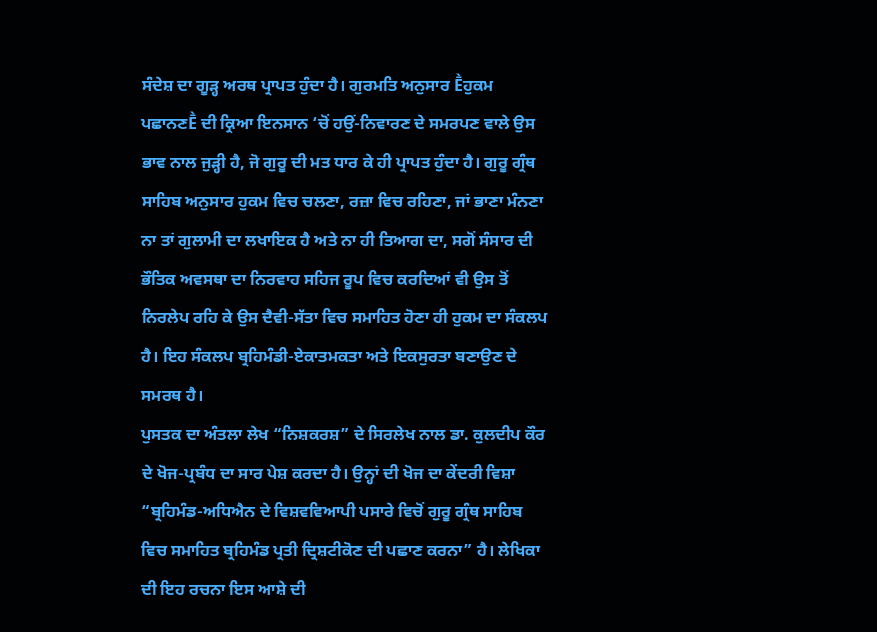ਸੰਦੇਸ਼ ਦਾ ਗੂੜ੍ਹ ਅਰਥ ਪ੍ਰਾਪਤ ਹੁੰਦਾ ਹੈ। ਗੁਰਮਤਿ ਅਨੁਸਾਰ Ḕਹੁਕਮ ਪਛਾਨਣḔ ਦੀ ਕ੍ਰਿਆ ਇਨਸਾਨ ‘ਚੋਂ ਹਉਂ-ਨਿਵਾਰਣ ਦੇ ਸਮਰਪਣ ਵਾਲੇ ਉਸ ਭਾਵ ਨਾਲ ਜੁੜ੍ਹੀ ਹੈ, ਜੋ ਗੁਰੂ ਦੀ ਮਤ ਧਾਰ ਕੇ ਹੀ ਪ੍ਰਾਪਤ ਹੁੰਦਾ ਹੈ। ਗੁਰੂ ਗ੍ਰੰਥ ਸਾਹਿਬ ਅਨੁਸਾਰ ਹੁਕਮ ਵਿਚ ਚਲਣਾ, ਰਜ਼ਾ ਵਿਚ ਰਹਿਣਾ, ਜਾਂ ਭਾਣਾ ਮੰਨਣਾ ਨਾ ਤਾਂ ਗੁਲਾਮੀ ਦਾ ਲਖਾਇਕ ਹੈ ਅਤੇ ਨਾ ਹੀ ਤਿਆਗ ਦਾ, ਸਗੋਂ ਸੰਸਾਰ ਦੀ ਭੌਤਿਕ ਅਵਸਥਾ ਦਾ ਨਿਰਵਾਹ ਸਹਿਜ ਰੂਪ ਵਿਚ ਕਰਦਿਆਂ ਵੀ ਉਸ ਤੋਂ ਨਿਰਲੇਪ ਰਹਿ ਕੇ ਉਸ ਦੈਵੀ-ਸੱਤਾ ਵਿਚ ਸਮਾਹਿਤ ਹੋਣਾ ਹੀ ਹੁਕਮ ਦਾ ਸੰਕਲਪ ਹੈ। ਇਹ ਸੰਕਲਪ ਬ੍ਰਹਿਮੰਡੀ-ਏਕਾਤਮਕਤਾ ਅਤੇ ਇਕਸੁਰਤਾ ਬਣਾਉਣ ਦੇ ਸਮਰਥ ਹੈ।
ਪੁਸਤਕ ਦਾ ਅੰਤਲਾ ਲੇਖ “ਨਿਸ਼ਕਰਸ਼” ਦੇ ਸਿਰਲੇਖ ਨਾਲ ਡਾ. ਕੁਲਦੀਪ ਕੌਰ ਦੇ ਖੋਜ-ਪ੍ਰਬੰਧ ਦਾ ਸਾਰ ਪੇਸ਼ ਕਰਦਾ ਹੈ। ਉਨ੍ਹਾਂ ਦੀ ਖੋਜ ਦਾ ਕੇਂਦਰੀ ਵਿਸ਼ਾ “ਬ੍ਰਹਿਮੰਡ-ਅਧਿਐਨ ਦੇ ਵਿਸ਼ਵਵਿਆਪੀ ਪਸਾਰੇ ਵਿਚੋਂ ਗੁਰੂ ਗ੍ਰੰਥ ਸਾਹਿਬ ਵਿਚ ਸਮਾਹਿਤ ਬ੍ਰਹਿਮੰਡ ਪ੍ਰਤੀ ਦ੍ਰਿਸ਼ਟੀਕੋਣ ਦੀ ਪਛਾਣ ਕਰਨਾ” ਹੈ। ਲੇਖਿਕਾ ਦੀ ਇਹ ਰਚਨਾ ਇਸ ਆਸ਼ੇ ਦੀ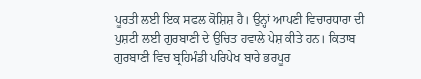ਪੂਰਤੀ ਲਈ ਇਕ ਸਫਲ ਕੋਸ਼ਿਸ਼ ਹੈ। ਉਨ੍ਹਾਂ ਆਪਣੀ ਵਿਚਾਰਧਾਰਾ ਦੀ ਪੁਸ਼ਟੀ ਲਈ ਗੁਰਬਾਣੀ ਦੇ ਉਚਿਤ ਹਵਾਲੇ ਪੇਸ਼ ਕੀਤੇ ਹਨ। ਕਿਤਾਬ ਗੁਰਬਾਣੀ ਵਿਚ ਬ੍ਰਹਿਮੰਡੀ ਪਰਿਪੇਖ ਬਾਰੇ ਭਰਪੂਰ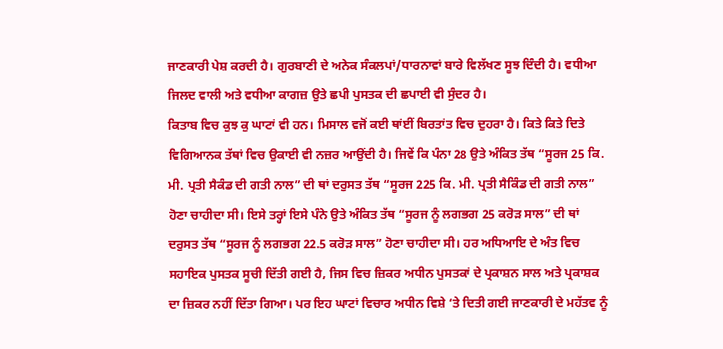ਜਾਣਕਾਰੀ ਪੇਸ਼ ਕਰਦੀ ਹੈ। ਗੁਰਬਾਣੀ ਦੇ ਅਨੇਕ ਸੰਕਲਪਾਂ/ਧਾਰਨਾਵਾਂ ਬਾਰੇ ਵਿਲੱਖਣ ਸੂਝ ਦਿੰਦੀ ਹੈ। ਵਧੀਆ ਜਿਲਦ ਵਾਲੀ ਅਤੇ ਵਧੀਆ ਕਾਗਜ਼ ਉਤੇ ਛਪੀ ਪੁਸਤਕ ਦੀ ਛਪਾਈ ਵੀ ਸੁੰਦਰ ਹੈ।
ਕਿਤਾਬ ਵਿਚ ਕੁਝ ਕੁ ਘਾਟਾਂ ਵੀ ਹਨ। ਮਿਸਾਲ ਵਜੋਂ ਕਈ ਥਾਂਈਂ ਬਿਰਤਾਂਤ ਵਿਚ ਦੁਹਰਾ ਹੈ। ਕਿਤੇ ਕਿਤੇ ਦਿਤੇ ਵਿਗਿਆਨਕ ਤੱਥਾਂ ਵਿਚ ਉਕਾਈ ਵੀ ਨਜ਼ਰ ਆਉਂਦੀ ਹੈ। ਜਿਵੇਂ ਕਿ ਪੰਨਾ 28 ਉਤੇ ਅੰਕਿਤ ਤੱਥ “ਸੂਰਜ 25 ਕਿ. ਮੀ. ਪ੍ਰਤੀ ਸੈਕੰਡ ਦੀ ਗਤੀ ਨਾਲ” ਦੀ ਥਾਂ ਦਰੁਸਤ ਤੱਥ “ਸੂਰਜ 225 ਕਿ. ਮੀ. ਪ੍ਰਤੀ ਸੈਕਿੰਡ ਦੀ ਗਤੀ ਨਾਲ” ਹੋਣਾ ਚਾਹੀਦਾ ਸੀ। ਇਸੇ ਤਰ੍ਹਾਂ ਇਸੇ ਪੰਨੇ ਉਤੇ ਅੰਕਿਤ ਤੱਥ “ਸੂਰਜ ਨੂੰ ਲਗਭਗ 25 ਕਰੋੜ ਸਾਲ” ਦੀ ਥਾਂ ਦਰੁਸਤ ਤੱਥ “ਸੂਰਜ ਨੂੰ ਲਗਭਗ 22.5 ਕਰੋੜ ਸਾਲ” ਹੋਣਾ ਚਾਹੀਦਾ ਸੀ। ਹਰ ਅਧਿਆਇ ਦੇ ਅੰਤ ਵਿਚ ਸਹਾਇਕ ਪੁਸਤਕ ਸੂਚੀ ਦਿੱਤੀ ਗਈ ਹੈ, ਜਿਸ ਵਿਚ ਜ਼ਿਕਰ ਅਧੀਨ ਪੁਸਤਕਾਂ ਦੇ ਪ੍ਰਕਾਸ਼ਨ ਸਾਲ ਅਤੇ ਪ੍ਰਕਾਸ਼ਕ ਦਾ ਜ਼ਿਕਰ ਨਹੀਂ ਦਿੱਤਾ ਗਿਆ। ਪਰ ਇਹ ਘਾਟਾਂ ਵਿਚਾਰ ਅਧੀਨ ਵਿਸ਼ੇ ‘ਤੇ ਦਿਤੀ ਗਈ ਜਾਣਕਾਰੀ ਦੇ ਮਹੱਤਵ ਨੂੰ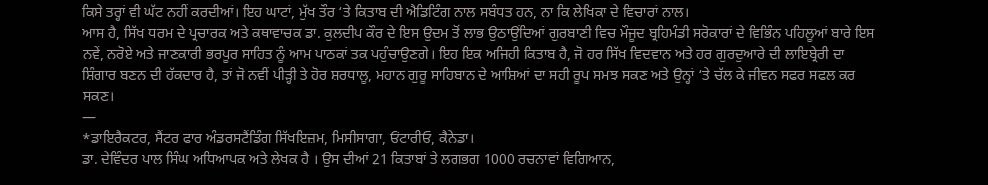ਕਿਸੇ ਤਰ੍ਹਾਂ ਵੀ ਘੱਟ ਨਹੀਂ ਕਰਦੀਆਂ। ਇਹ ਘਾਟਾਂ, ਮੁੱਖ ਤੌਰ ‘ਤੇ ਕਿਤਾਬ ਦੀ ਐਡਿਟਿੰਗ ਨਾਲ ਸਬੰਧਤ ਹਨ, ਨਾ ਕਿ ਲੇਖਿਕਾ ਦੇ ਵਿਚਾਰਾਂ ਨਾਲ।
ਆਸ ਹੈ, ਸਿੱਖ ਧਰਮ ਦੇ ਪ੍ਰਚਾਰਕ ਅਤੇ ਕਥਾਵਾਚਕ ਡਾ. ਕੁਲਦੀਪ ਕੌਰ ਦੇ ਇਸ ਉਦਮ ਤੋਂ ਲਾਭ ਉਠਾਉਂਦਿਆਂ ਗੁਰਬਾਣੀ ਵਿਚ ਮੌਜੂਦ ਬ੍ਰਹਿਮੰਡੀ ਸਰੋਕਾਰਾਂ ਦੇ ਵਿਭਿੰਨ ਪਹਿਲੂਆਂ ਬਾਰੇ ਇਸ ਨਵੇਂ, ਨਰੋਏ ਅਤੇ ਜਾਣਕਾਰੀ ਭਰਪੂਰ ਸਾਹਿਤ ਨੂੰ ਆਮ ਪਾਠਕਾਂ ਤਕ ਪਹੁੰਚਾਉਣਗੇ। ਇਹ ਇਕ ਅਜਿਹੀ ਕਿਤਾਬ ਹੈ, ਜੋ ਹਰ ਸਿੱਖ ਵਿਦਵਾਨ ਅਤੇ ਹਰ ਗੁਰਦੁਆਰੇ ਦੀ ਲਾਇਬ੍ਰੇਰੀ ਦਾ ਸ਼ਿੰਗਾਰ ਬਣਨ ਦੀ ਹੱਕਦਾਰ ਹੈ, ਤਾਂ ਜੋ ਨਵੀਂ ਪੀੜ੍ਹੀ ਤੇ ਹੋਰ ਸ਼ਰਧਾਲੂ, ਮਹਾਨ ਗੁਰੂ ਸਾਹਿਬਾਨ ਦੇ ਆਸ਼ਿਆਂ ਦਾ ਸਹੀ ਰੂਪ ਸਮਝ ਸਕਣ ਅਤੇ ਉਨ੍ਹਾਂ ‘ਤੇ ਚੱਲ ਕੇ ਜੀਵਨ ਸਫਰ ਸਫਲ ਕਰ ਸਕਣ।
—
*ਡਾਇਰੈਕਟਰ, ਸੈਂਟਰ ਫਾਰ ਅੰਡਰਸਟੈਂਡਿੰਗ ਸਿੱਖਇਜ਼ਮ, ਮਿਸੀਸਾਗਾ, ਓਂਟਾਰੀਓ, ਕੈਨੇਡਾ।
ਡਾ. ਦੇਵਿੰਦਰ ਪਾਲ ਸਿੰਘ ਅਧਿਆਪਕ ਅਤੇ ਲੇਖਕ ਹੈ । ਉਸ ਦੀਆਂ 21 ਕਿਤਾਬਾਂ ਤੇ ਲਗਭਗ 1000 ਰਚਨਾਵਾਂ ਵਿਗਿਆਨ,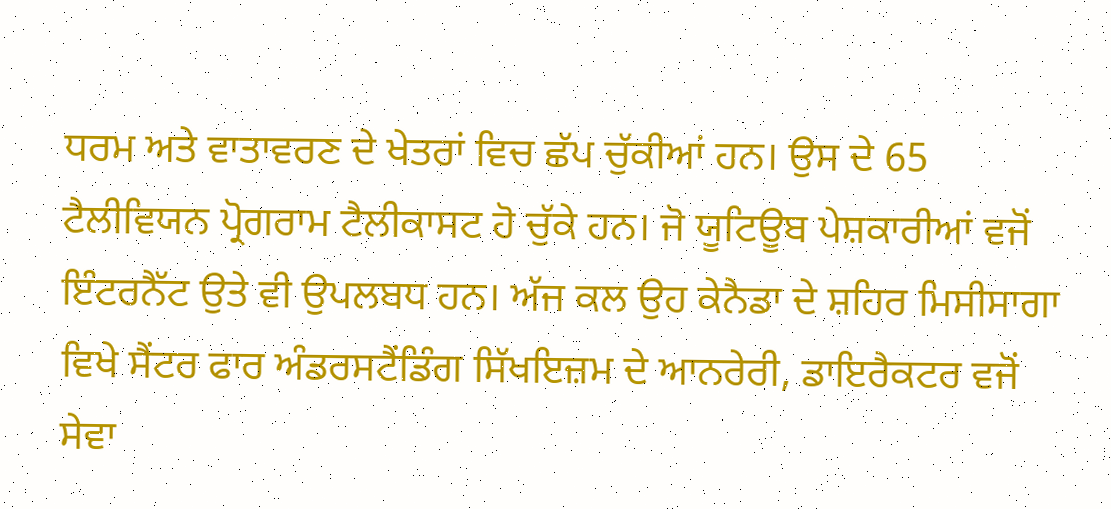ਧਰਮ ਅਤੇ ਵਾਤਾਵਰਣ ਦੇ ਖੇਤਰਾਂ ਵਿਚ ਛੱਪ ਚੁੱਕੀਆਂ ਹਨ। ਉਸ ਦੇ 65 ਟੈਲੀਵਿਯਨ ਪ੍ਰੋਗਰਾਮ ਟੈਲੀਕਾਸਟ ਹੋ ਚੁੱਕੇ ਹਨ। ਜੋ ਯੂਟਿਊਬ ਪੇਸ਼ਕਾਰੀਆਂ ਵਜੋਂ ਇੰਟਰਨੈੱਟ ਉਤੇ ਵੀ ਉਪਲਬਧ ਹਨ। ਅੱਜ ਕਲ ਉਹ ਕੇਨੈਡਾ ਦੇ ਸ਼ਹਿਰ ਮਿਸੀਸਾਗਾ ਵਿਖੇ ਸੈਂਟਰ ਫਾਰ ਅੰਡਰਸਟੈਂਡਿੰਗ ਸਿੱਖਇਜ਼ਮ ਦੇ ਆਨਰੇਰੀ, ਡਾਇਰੈਕਟਰ ਵਜੋਂ ਸੇਵਾ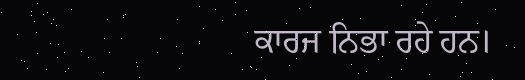ਕਾਰਜ ਨਿਭਾ ਰਹੇ ਹਨ।